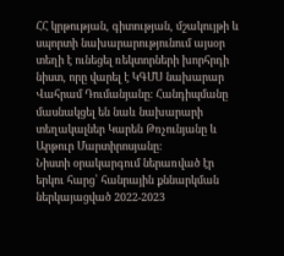ՀՀ կրթության, գիտության, մշակույթի և սպորտի նախարարությունում այսօր տեղի է ունեցել ռեկտորների խորհրդի նիստ, որը վարել է ԿԳՄՍ նախարար Վահրամ Դումանյանը: Հանդիպմանը մասնակցել են նաև նախարարի տեղակալներ Կարեն Թռչունյանը և Արթուր Մարտիրոսյանը:
Նիստի օրակարգում ներառված էր երկու հարց՝ հանրային քննարկման ներկայացված 2022-2023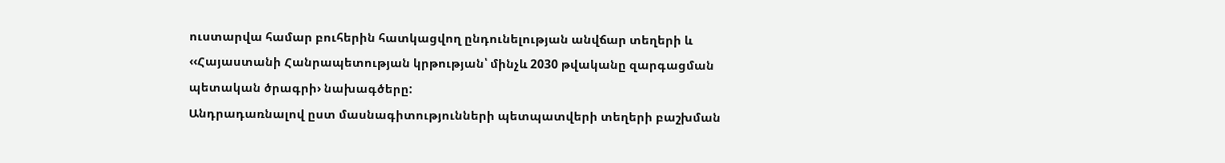ուստարվա համար բուհերին հատկացվող ընդունելության անվճար տեղերի և ‹‹Հայաստանի Հանրապետության կրթության՝ մինչև 2030 թվականը զարգացման պետական ծրագրի› նախագծերը:
Անդրադառնալով ըստ մասնագիտությունների պետպատվերի տեղերի բաշխման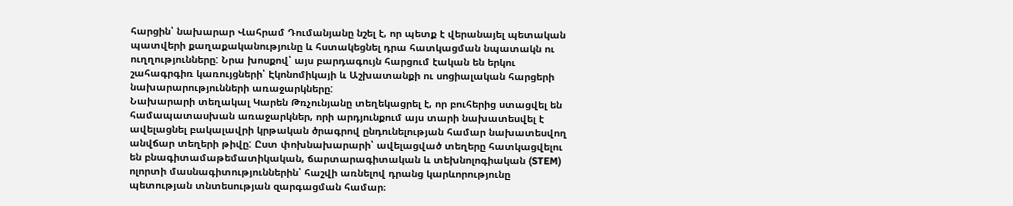հարցին՝ նախարար Վահրամ Դումանյանը նշել է, որ պետք է վերանայել պետական պատվերի քաղաքականությունը և հստակեցնել դրա հատկացման նպատակն ու ուղղությունները: Նրա խոսքով՝ այս բարդագույն հարցում էական են երկու շահագրգիռ կառույցների՝ Էկոնոմիկայի և Աշխատանքի ու սոցիալական հարցերի նախարարությունների առաջարկները:
Նախարարի տեղակալ Կարեն Թռչունյանը տեղեկացրել է, որ բուհերից ստացվել են համապատասխան առաջարկներ, որի արդյունքում այս տարի նախատեսվել է ավելացնել բակալավրի կրթական ծրագրով ընդունելության համար նախատեսվող անվճար տեղերի թիվը: Ըստ փոխնախարարի՝ ավելացված տեղերը հատկացվելու են բնագիտամաթեմատիկական, ճարտարագիտական և տեխնոլոգիական (STEM) ոլորտի մասնագիտություններին՝ հաշվի առնելով դրանց կարևորությունը պետության տնտեսության զարգացման համար։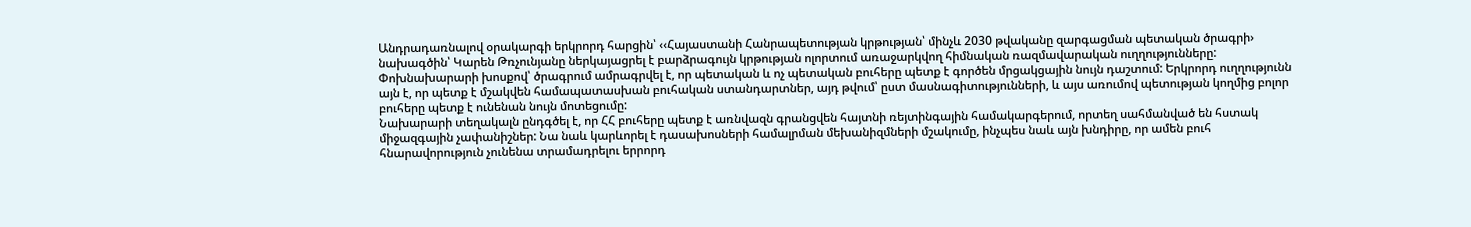Անդրադառնալով օրակարգի երկրորդ հարցին՝ ‹‹Հայաստանի Հանրապետության կրթության՝ մինչև 2030 թվականը զարգացման պետական ծրագրի› նախագծին՝ Կարեն Թռչունյանը ներկայացրել է բարձրագույն կրթության ոլորտում առաջարկվող հիմնական ռազմավարական ուղղությունները: Փոխնախարարի խոսքով՝ ծրագրում ամրագրվել է, որ պետական և ոչ պետական բուհերը պետք է գործեն մրցակցային նույն դաշտում: Երկրորդ ուղղությունն այն է, որ պետք է մշակվեն համապատասխան բուհական ստանդարտներ, այդ թվում՝ ըստ մասնագիտությունների, և այս առումով պետության կողմից բոլոր բուհերը պետք է ունենան նույն մոտեցումը:
Նախարարի տեղակալն ընդգծել է, որ ՀՀ բուհերը պետք է առնվազն գրանցվեն հայտնի ռեյտինգային համակարգերում, որտեղ սահմանված են հստակ միջազգային չափանիշներ: Նա նաև կարևորել է դասախոսների համալրման մեխանիզմների մշակումը, ինչպես նաև այն խնդիրը, որ ամեն բուհ հնարավորություն չունենա տրամադրելու երրորդ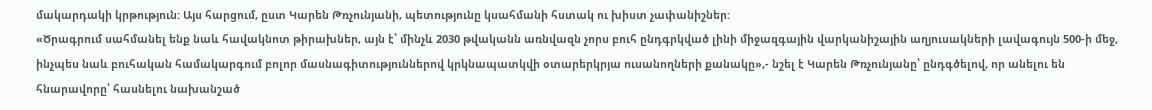մակարդակի կրթություն: Այս հարցում, ըստ Կարեն Թռչունյանի, պետությունը կսահմանի հստակ ու խիստ չափանիշներ:
«Ծրագրում սահմանել ենք նաև հավակնոտ թիրախներ, այն է՝ մինչև 2030 թվականն առնվազն չորս բուհ ընդգրկված լինի միջազգային վարկանիշային աղյուսակների լավագույն 500-ի մեջ, ինչպես նաև բուհական համակարգում բոլոր մասնագիտություններով կրկնապատկվի օտարերկրյա ուսանողների քանակը»,- նշել է Կարեն Թռչունյանը՝ ընդգծելով, որ անելու են հնարավորը՝ հասնելու նախանշած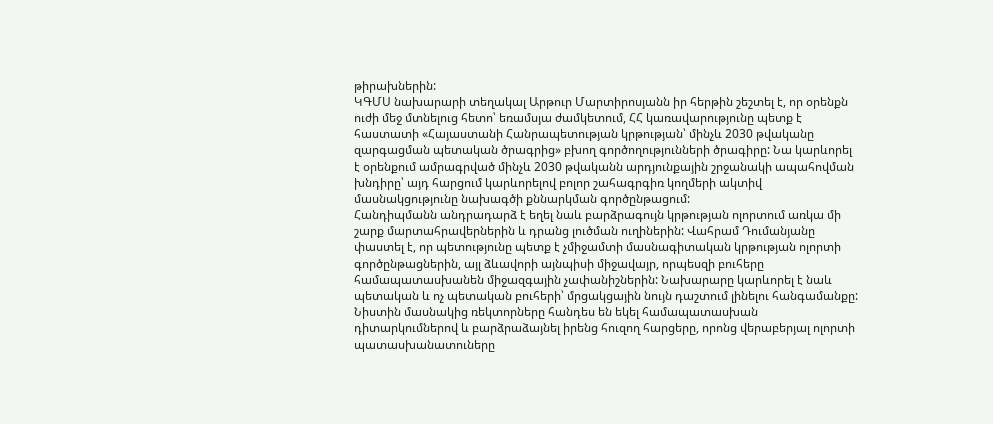թիրախներին:
ԿԳՄՍ նախարարի տեղակալ Արթուր Մարտիրոսյանն իր հերթին շեշտել է, որ օրենքն ուժի մեջ մտնելուց հետո՝ եռամսյա ժամկետում, ՀՀ կառավարությունը պետք է հաստատի «Հայաստանի Հանրապետության կրթության՝ մինչև 2030 թվականը զարգացման պետական ծրագրից» բխող գործողությունների ծրագիրը: Նա կարևորել է օրենքում ամրագրված մինչև 2030 թվականն արդյունքային շրջանակի ապահովման խնդիրը՝ այդ հարցում կարևորելով բոլոր շահագրգիռ կողմերի ակտիվ մասնակցությունը նախագծի քննարկման գործընթացում:
Հանդիպմանն անդրադարձ է եղել նաև բարձրագույն կրթության ոլորտում առկա մի շարք մարտահրավերներին և դրանց լուծման ուղիներին: Վահրամ Դումանյանը փաստել է, որ պետությունը պետք է չմիջամտի մասնագիտական կրթության ոլորտի գործընթացներին, այլ ձևավորի այնպիսի միջավայր, որպեսզի բուհերը համապատասխանեն միջազգային չափանիշներին: Նախարարը կարևորել է նաև պետական և ոչ պետական բուհերի՝ մրցակցային նույն դաշտում լինելու հանգամանքը:
Նիստին մասնակից ռեկտորները հանդես են եկել համապատասխան դիտարկումներով և բարձրաձայնել իրենց հուզող հարցերը, որոնց վերաբերյալ ոլորտի պատասխանատուները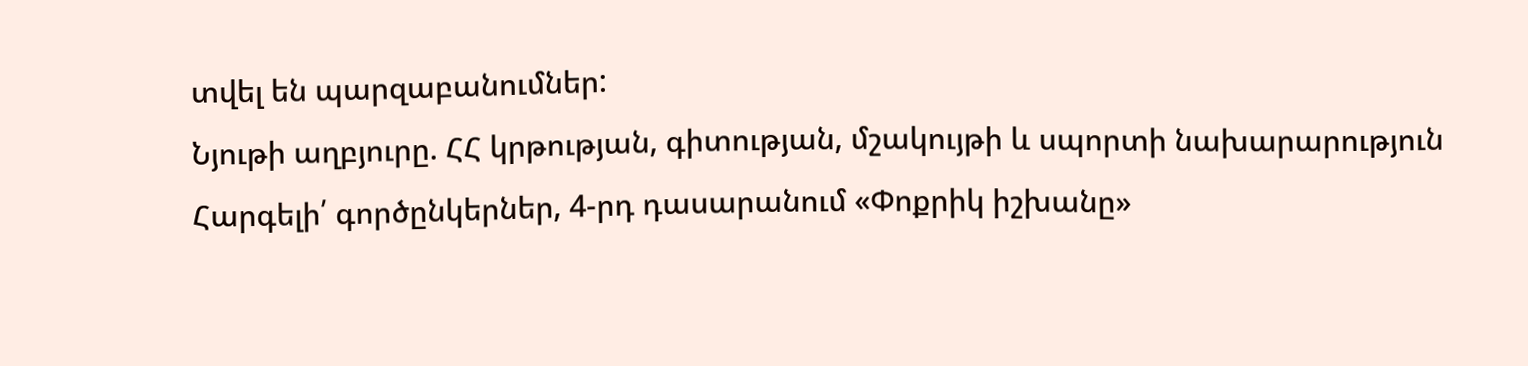տվել են պարզաբանումներ:
Նյութի աղբյուրը. ՀՀ կրթության, գիտության, մշակույթի և սպորտի նախարարություն
Հարգելի՛ գործընկերներ, 4-րդ դասարանում «Փոքրիկ իշխանը»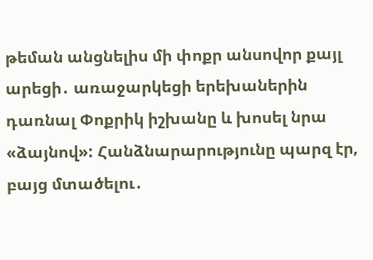թեման անցնելիս մի փոքր անսովոր քայլ արեցի․ առաջարկեցի երեխաներին դառնալ Փոքրիկ իշխանը և խոսել նրա «ձայնով»: Հանձնարարությունը պարզ էր, բայց մտածելու․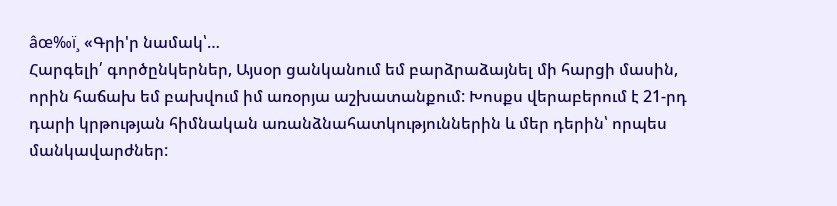âœ‰ï¸ «Գրի'ր նամակ՝…
Հարգելի՛ գործընկերներ, Այսօր ցանկանում եմ բարձրաձայնել մի հարցի մասին, որին հաճախ եմ բախվում իմ առօրյա աշխատանքում: Խոսքս վերաբերում է 21-րդ դարի կրթության հիմնական առանձնահատկություններին և մեր դերին՝ որպես մանկավարժներ: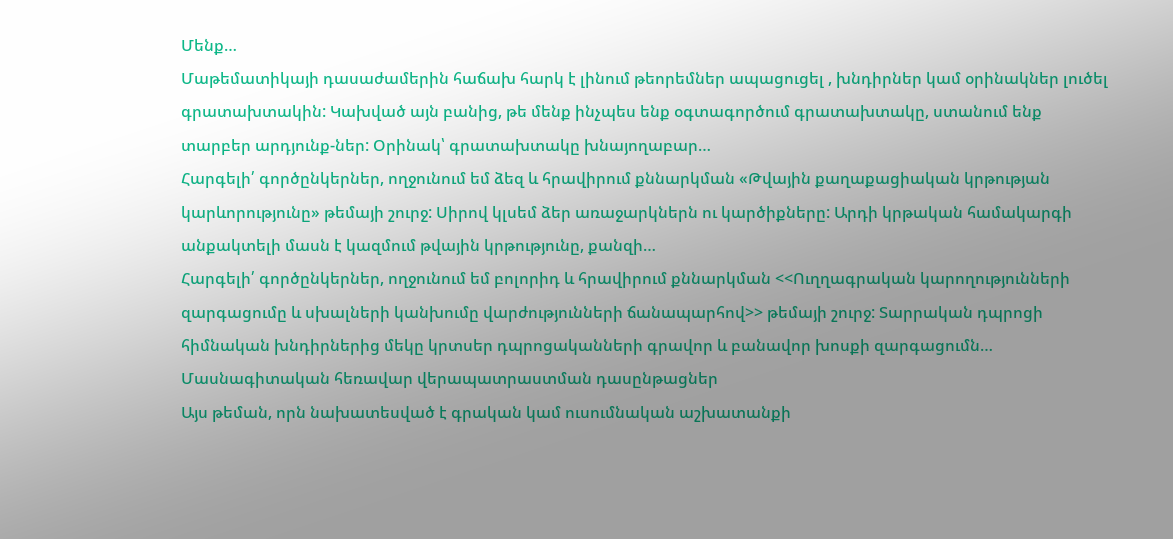Մենք…
Մաթեմատիկայի դասաժամերին հաճախ հարկ է լինում թեորեմներ ապացուցել , խնդիրներ կամ օրինակներ լուծել գրատախտակին: Կախված այն բանից, թե մենք ինչպես ենք օգտագործում գրատախտակը, ստանում ենք տարբեր արդյունք-ներ: Օրինակ՝ գրատախտակը խնայողաբար…
Հարգելի՛ գործընկերներ, ողջունում եմ ձեզ և հրավիրում քննարկման «Թվային քաղաքացիական կրթության կարևորությունը» թեմայի շուրջ: Սիրով կլսեմ ձեր առաջարկներն ու կարծիքները: Արդի կրթական համակարգի անքակտելի մասն է կազմում թվային կրթությունը, քանզի…
Հարգելի՛ գործընկերներ, ողջունում եմ բոլորիդ և հրավիրում քննարկման <<Ուղղագրական կարողությունների զարգացումը և սխալների կանխումը վարժությունների ճանապարհով>> թեմայի շուրջ: Տարրական դպրոցի հիմնական խնդիրներից մեկը կրտսեր դպրոցականների գրավոր և բանավոր խոսքի զարգացումն…
Մասնագիտական հեռավար վերապատրաստման դասընթացներ
Այս թեման, որն նախատեսված է գրական կամ ուսումնական աշխատանքի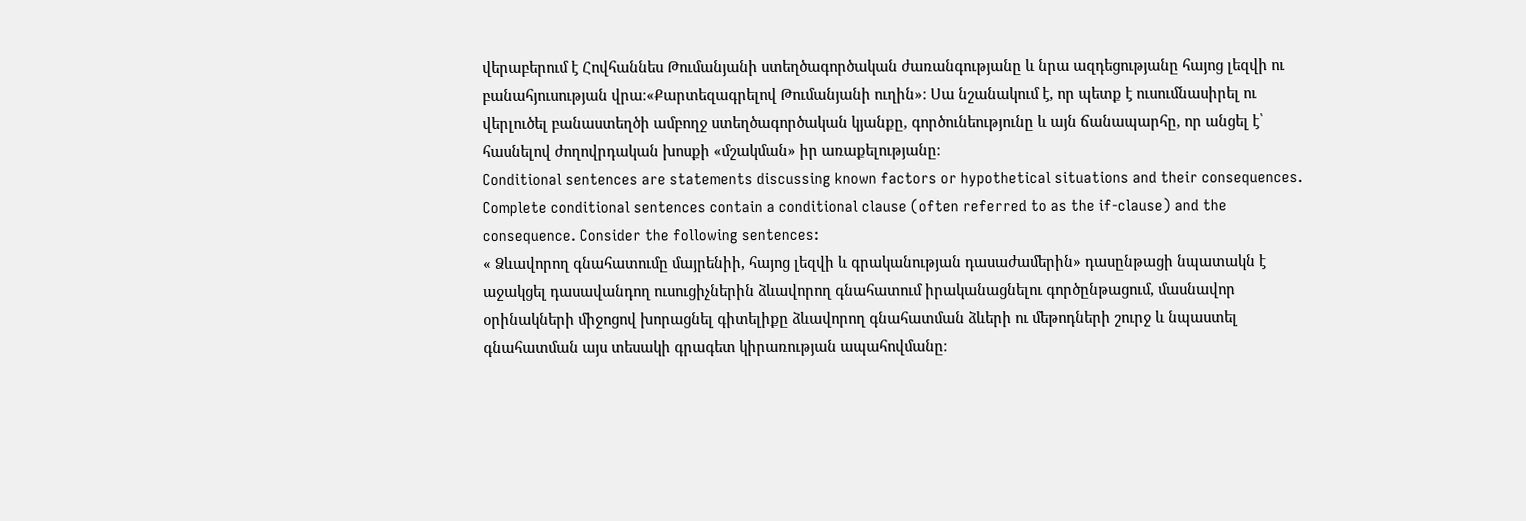վերաբերում է Հովհաննես Թումանյանի ստեղծագործական ժառանգությանը և նրա ազդեցությանը հայոց լեզվի ու բանահյուսության վրա։«Քարտեզագրելով Թումանյանի ուղին»: Սա նշանակում է, որ պետք է ուսումնասիրել ու վերլուծել բանաստեղծի ամբողջ ստեղծագործական կյանքը, գործունեությունը և այն ճանապարհը, որ անցել է՝ հասնելով ժողովրդական խոսքի «մշակման» իր առաքելությանը։
Conditional sentences are statements discussing known factors or hypothetical situations and their consequences. Complete conditional sentences contain a conditional clause (often referred to as the if-clause) and the consequence. Consider the following sentences:
« Ձևավորող գնահատումը մայրենիի, հայոց լեզվի և գրականության դասաժամերին» դասընթացի նպատակն է աջակցել դասավանդող ուսուցիչներին ձևավորող գնահատում իրականացնելու գործընթացում, մասնավոր օրինակների միջոցով խորացնել գիտելիքը ձևավորող գնահատման ձևերի ու մեթոդների շուրջ և նպաստել գնահատման այս տեսակի գրագետ կիրառության ապահովմանը։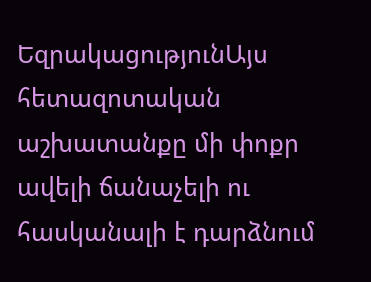ԵզրակացությունԱյս հետազոտական աշխատանքը մի փոքր ավելի ճանաչելի ու հասկանալի է դարձնում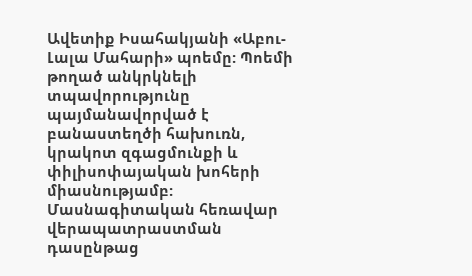Ավետիք Իսահակյանի «Աբու-Լալա Մահարի» պոեմը: Պոեմի թողած անկրկնելի տպավորությունը պայմանավորված է բանաստեղծի հախուռն, կրակոտ զգացմունքի և փիլիսոփայական խոհերի միասնությամբ:
Մասնագիտական հեռավար վերապատրաստման դասընթաց